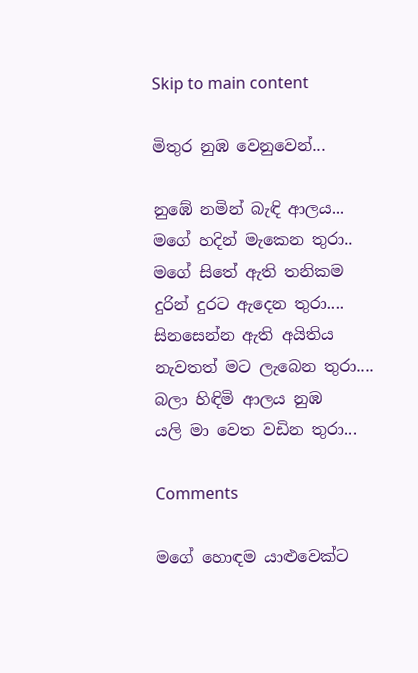Skip to main content

මිතුර නුඹ වෙනුවෙන්...

නුඹේ නමින් බැඳි ආලය...
මගේ හදින් මැකෙන තුරා..
මගේ සිතේ ඇති තනිකම
දුරින් දුරට ඇදෙන තුරා....
සිනසෙන්න ඇති අයිතිය
නැවතත් මට ලැබෙන තුරා....
බලා හිඳිමි ආලය නුඹ
යලි මා වෙත වඩින තුරා...

Comments

මගේ හොඳම යාළුවෙක්ට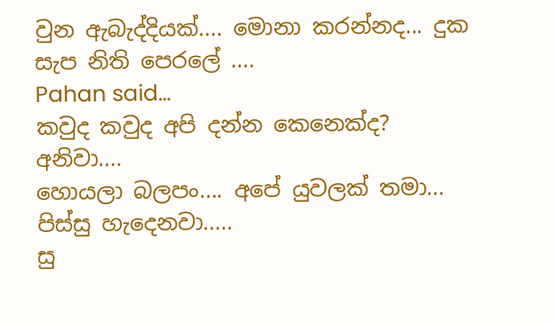වුන ඇබැද්දියක්.... මොනා කරන්නද... දුක සැප නිති පෙරලේ ....
Pahan said…
කවුද කවුද අපි දන්න කෙනෙක්ද?
අනිවා....
හොයලා බලපං.... අපේ යුවලක් තමා...
පිස්සු හැදෙනවා.....
සු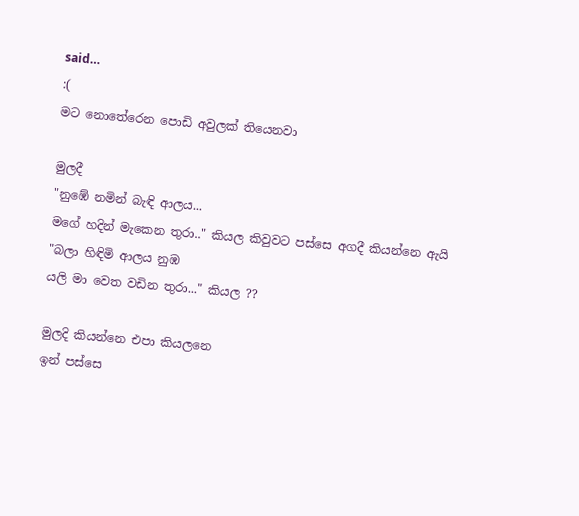said…
:(
මට නොතේරෙන පොඩි අවුලක් තියෙනවා

මුලදී
"නුඹේ නමින් බැඳි ආලය...
මගේ හදින් මැකෙන තුරා.." කියල කිවුවට පස්සෙ අගදී කියන්නෙ ඇයි
"බලා හිඳිමි ආලය නුඹ
යලි මා වෙත වඩින තුරා..." කියල ??

මුලදි කියන්නෙ එපා කියලනෙ
ඉන් පස්සෙ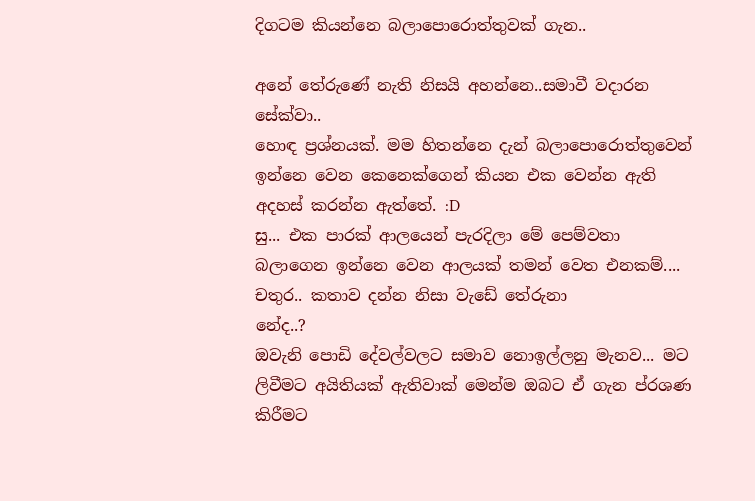දිගටම කියන්නෙ බලාපොරොත්තුවක් ගැන..

අනේ තේරුණේ නැති නිසයි අහන්නෙ..සමාවී වදාරන සේක්වා..
හොඳ ප්‍රශ්නයක්. මම හිතන්නෙ දැන් බලාපොරොත්තුවෙන් ඉන්නෙ වෙන කෙනෙක්ගෙන් කියන එක වෙන්න ඇති අදහස් කරන්න ඇත්තේ. :D
සු... එක පාරක් ආලයෙන් පැරදිලා මේ පෙම්වතා බලාගෙන ඉන්නෙ වෙන ආලයක් තමන් වෙත එනකම්.... චතුර.. කතාව දන්න නිසා වැඩේ තේරුනා
නේද..?
ඔවැනි පොඩි දේවල්වලට සමාව නොඉල්ලනු මැනව... මට ලිවීමට අයිතියක් ඇතිවාක් මෙන්ම ඔබට ඒ ගැන ප්රශණ කිරීමට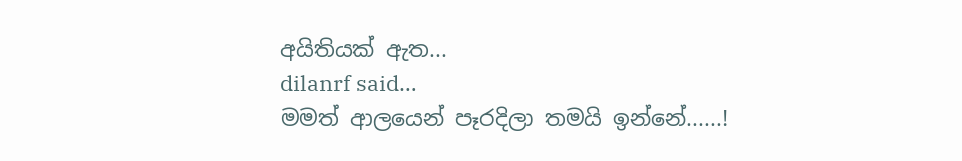අයිතියක් ඇත...
dilanrf said…
මමත් ආලයෙන් පෑරදිලා තමයි ඉන්නේ......!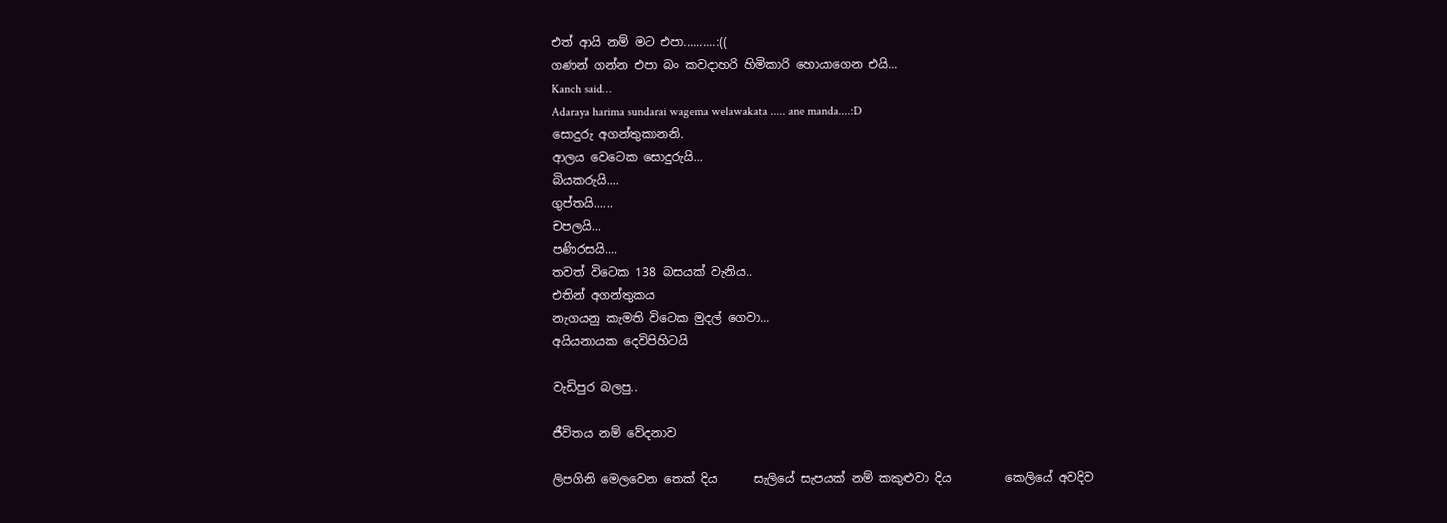එත් ආයි නම් මට එපා..........:((
ගණන් ගන්න එපා බං කවදාහරි හිමිකාරි හොයාගෙන එයි...
Kanch said…
Adaraya harima sundarai wagema welawakata ..... ane manda....:D
සොදුරු අගන්තුකානනි.
ආලය වෙටෙක සොදුරුයි...
බියකරුයි....
ගුප්තයි......
චපලයි...
පණිරසයි....
තවත් විටෙක 138 බසයක් වැනිය..
එතින් අගන්තුකය
නැගයනු කැමති විටෙක මුදල් ගෙවා...
අයියනායක දෙවිපිහිටයි

වැඩිපුර බලපු..

ජීවිතය නම් වේදනාව

ලිපගිනි මෙලවෙන තෙක් දිය      සැලියේ සැපයක් නම් කකුළුවා දිය         කෙලියේ අවදිව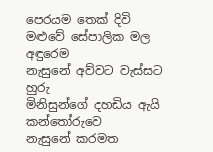පෙරයම තෙක් දිවි             මළුවේ සේපාලික මල අඳුරෙම                නැසුනේ අව්වට වැස්සට හුරු               මිනිසුන්ගේ දහඩිය ඇයි කන්තෝරුවෙ         නැසුනේ කරමත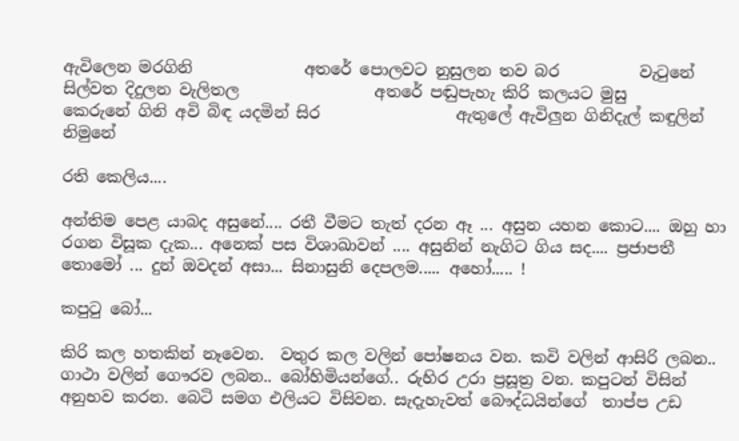ඇවිලෙන මරගිනි              අතරේ පොලවට නුසුලන තව බර          වැටුනේ සිල්වත දිදුලන වැලිතල                 අතරේ පඬුපැහැ කිරි කලයට මුසු         කෙරුනේ ගිනි අවි බිඳ යදමින් සිර                 ඇතුලේ ඇවිලුන ගිනිදැල් කඳුලින්              නිමුනේ

රති කෙලිය....

අන්තිම පෙළ යාබද අසුනේ.... රතී වීමට තැත් දරන ඈ ... අසුන යහන කොට.... ඔහු හා රගන විසූක දැක... අනෙක් පස විශාඛාවන් .... අසුනින් නැගිට ගිය සද.... ප්‍රජාපතී තොමෝ ... දුන් ඔවදන් අසා... සිනාසුනි දෙපලම..... අහෝ..... !

කපුටු බෝ...

කිරි කල හතකින් නෑවෙන.  වතුර කල වලින් පෝෂනය වන. කවි වලින් ආසිරි ලබන..  ගාථා වලින් ගෞරව ලබන.. බෝහිමියන්ගේ.. රුහිර උරා ප්‍රසූත්‍ර වන. කපුටන් විසින් අනුභව කරන. බෙටි සමග එලියට විසිවන. සැදැහැවත් බෞද්ධයින්ගේ  තාප්ප උඩ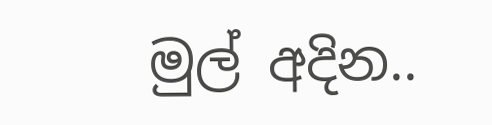මුල් අදින..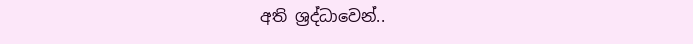අති ශ්‍රද්ධාවෙන්..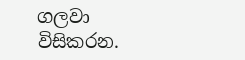ගලවා විසිකරන.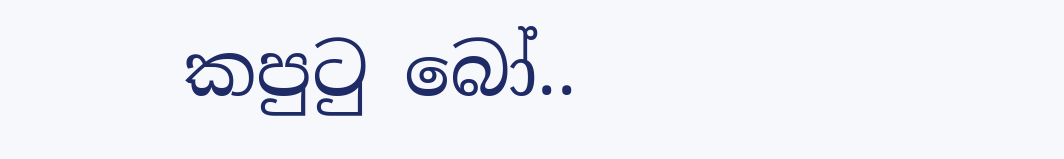කපුටු බෝ..